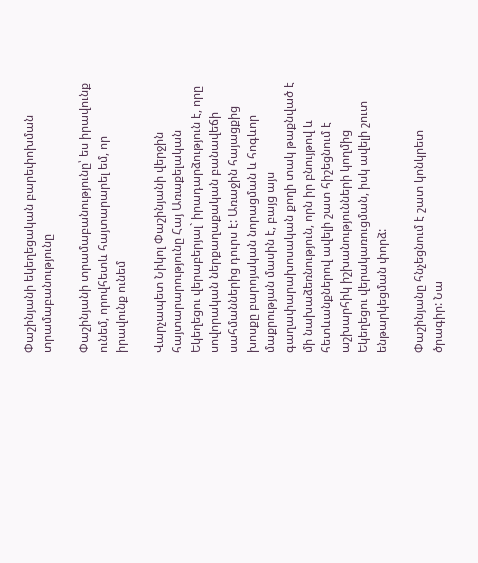Փաշինյանի եկեղեցական բարեփոխման տրամաբանությունը

Փաշինյանի տրամաբանությունը՝ ես իրավունք ունեմ, որովհետև հայտարարել եմ, որ իրավունք ունեմ

Վարչապետ Նիկոլ Փաշինյանի վերջին հայտարարությունը Հայ Առաքելական Եկեղեցու վերաբերյալ` իրադարձություն է, որը սովորական ներքաղաքական բանավեճի սահմաններից դուրս է: Առաջին հայացքից խոսքը բարոյական նորացման և հոգևոր մաքրության մասին է, բայց այս գաղափարախոսական քողի տակ թաքնված է մի նախաձեռնություն, որն իր բնույթով և հետևանքներով ավելի շատ հիշեցնում է աշխարհիկ իշխանությունների կողմից Եկեղեցու վերակառուցման, իսկ ավելի շուտ  ենթարկեցման փորձ:

Փաշինյանը հնչեցնում է շատ կոնկրետ ծրագիր: Նա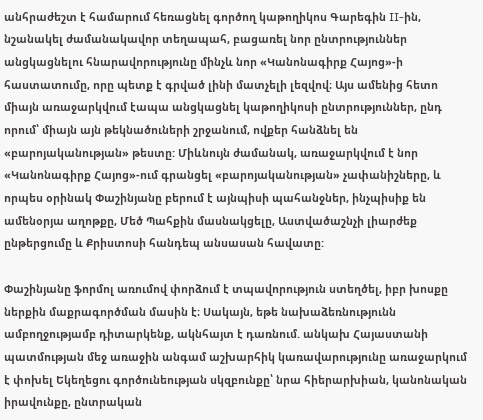անհրաժեշտ է համարում հեռացնել գործող կաթողիկոս Գարեգին II-ին, նշանակել ժամանակավոր տեղապահ, բացառել նոր ընտրություններ անցկացնելու հնարավորությունը մինչև նոր «Կանոնագիրք Հայոց»-ի հաստատումը, որը պետք է գրված լինի մատչելի լեզվով։ Այս ամենից հետո միայն առաջարկվում էապա անցկացնել կաթողիկոսի ընտրություններ, ընդ որում՝ միայն այն թեկնածուների շրջանում, ովքեր հանձնել են «բարոյականության» թեստը: Միևնույն ժամանակ, առաջարկվում է նոր «Կանոնագիրք Հայոց»-ում գրանցել «բարոյականության» չափանիշները, և որպես օրինակ Փաշինյանը բերում է այնպիսի պահանջներ, ինչպիսիք են ամենօրյա աղոթքը, Մեծ Պահքին մասնակցելը, Աստվածաշնչի լիարժեք ընթերցումը և Քրիստոսի հանդեպ անսասան հավատը:

Փաշինյանը ֆորմոլ առումով փորձում է տպավորություն ստեղծել, իբր խոսքը  ներքին մաքրագործման մասին է։ Սակայն, եթե նախաձեռնությունն ամբողջությամբ դիտարկենք, ակնհայտ է դառնում. անկախ Հայաստանի պատմության մեջ առաջին անգամ աշխարհիկ կառավարությունը առաջարկում է փոխել Եկեղեցու գործունեության սկզբունքը՝ նրա հիերարխիան, կանոնական իրավունքը, ընտրական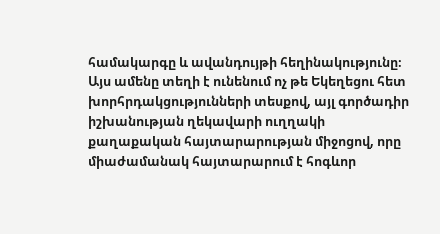համակարգը և ավանդույթի հեղինակությունը։ Այս ամենը տեղի է ունենում ոչ թե Եկեղեցու հետ խորհրդակցությունների տեսքով, այլ գործադիր իշխանության ղեկավարի ուղղակի քաղաքական հայտարարության միջոցով, որը միաժամանակ հայտարարում է հոգևոր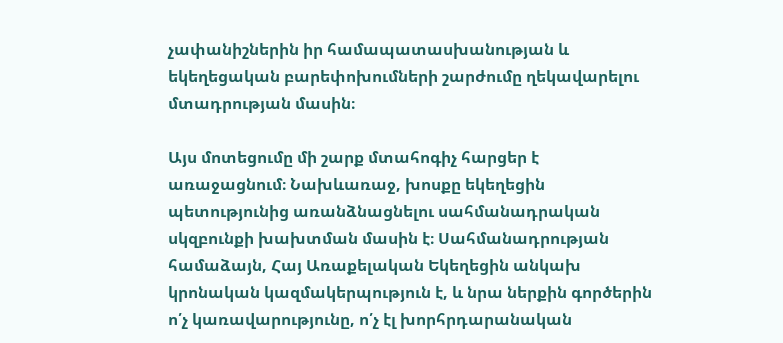չափանիշներին իր համապատասխանության և եկեղեցական բարեփոխումների շարժումը ղեկավարելու մտադրության մասին։

Այս մոտեցումը մի շարք մտահոգիչ հարցեր է առաջացնում։ Նախևառաջ, խոսքը եկեղեցին պետությունից առանձնացնելու սահմանադրական սկզբունքի խախտման մասին է։ Սահմանադրության համաձայն, Հայ Առաքելական Եկեղեցին անկախ կրոնական կազմակերպություն է, և նրա ներքին գործերին ո՛չ կառավարությունը, ո՛չ էլ խորհրդարանական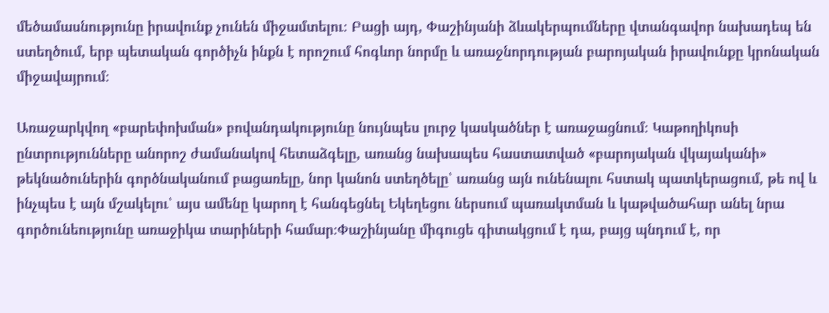մեծամասնությունը իրավունք չունեն միջամտելու։ Բացի այդ, Փաշինյանի ձևակերպումները վտանգավոր նախադեպ են ստեղծում, երբ պետական գործիչն ինքն է որոշում հոգևոր նորմը և առաջնորդության բարոյական իրավունքը կրոնական միջավայրում։

Առաջարկվող «բարեփոխման» բովանդակությունը նույնպես լուրջ կասկածներ է առաջացնում։ Կաթողիկոսի ընտրությունները անորոշ ժամանակով հետաձգելը, առանց նախապես հաստատված «բարոյական վկայականի» թեկնածուներին գործնականում բացառելը, նոր կանոն ստեղծելը՝ առանց այն ունենալու հստակ պատկերացում, թե ով և ինչպես է այն մշակելու՝ այս ամենը կարող է հանգեցնել Եկեղեցու ներսում պառակտման և կաթվածահար անել նրա գործունեությունը առաջիկա տարիների համար։Փաշինյանը միգուցե գիտակցում է դա, բայց պնդում է, որ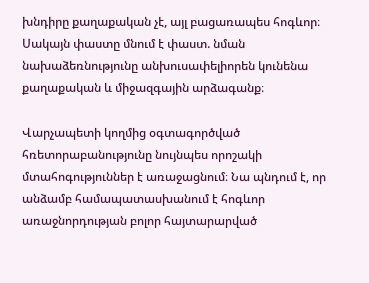խնդիրը քաղաքական չէ, այլ բացառապես հոգևոր։ Սակայն փաստը մնում է փաստ. նման նախաձեռնությունը անխուսափելիորեն կունենա քաղաքական և միջազգային արձագանք։

Վարչապետի կողմից օգտագործված հռետորաբանությունը նույնպես որոշակի մտահոգություններ է առաջացնում։ Նա պնդում է, որ անձամբ համապատասխանում է հոգևոր առաջնորդության բոլոր հայտարարված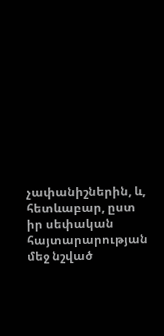չափանիշներին, և, հետևաբար, ըստ իր սեփական հայտարարության մեջ նշված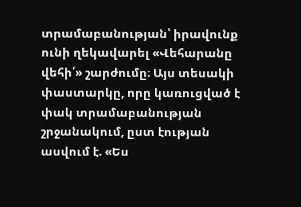տրամաբանության՝ իրավունք ունի ղեկավարել «Վեհարանը վեհի՛» շարժումը։ Այս տեսակի փաստարկը, որը կառուցված է փակ տրամաբանության շրջանակում, ըստ էության  ասվում է. «Ես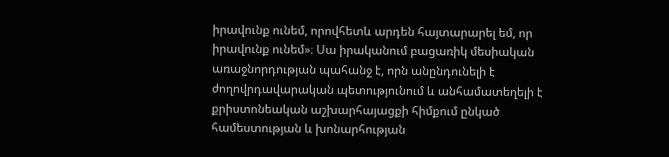իրավունք ունեմ, որովհետև արդեն հայտարարել եմ, որ իրավունք ունեմ»։ Սա իրականում բացառիկ մեսիական առաջնորդության պահանջ է, որն անընդունելի է ժողովրդավարական պետությունում և անհամատեղելի է քրիստոնեական աշխարհայացքի հիմքում ընկած համեստության և խոնարհության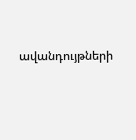ավանդույթների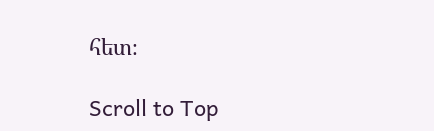հետ։

Scroll to Top